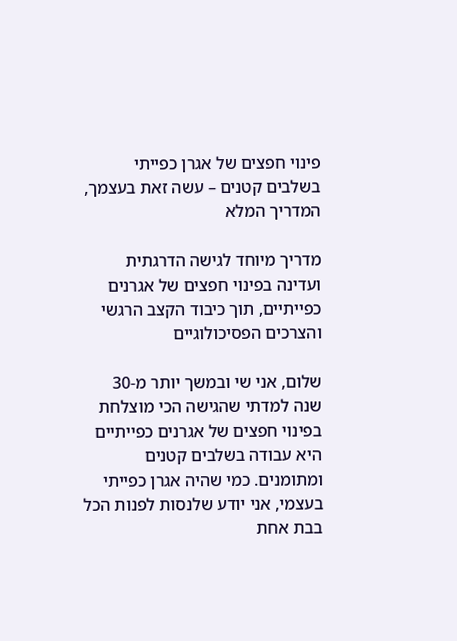פינוי חפצים של אגרן כפייתי בשלבים קטנים – עשה זאת בעצמך, המדריך המלא

מדריך מיוחד לגישה הדרגתית ועדינה בפינוי חפצים של אגרנים כפייתיים, תוך כיבוד הקצב הרגשי והצרכים הפסיכולוגיים

שלום, אני שי ובמשך יותר מ-30 שנה למדתי שהגישה הכי מוצלחת בפינוי חפצים של אגרנים כפייתיים היא עבודה בשלבים קטנים ומתומנים. כמי שהיה אגרן כפייתי בעצמי, אני יודע שלנסות לפנות הכל בבת אחת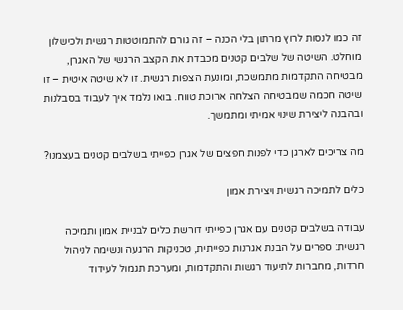זה כמו לנסות לרוץ מרתון בלי הכנה – זה גורם להתמוטטות רגשית ולכישלון מוחלט. השיטה של שלבים קטנים מכבדת את הקצב הרגשי של האגרן, מבטיחה התקדמות מתמשכת, ומונעת הצפות רגשית. זו לא שיטה איטית – זו שיטה חכמה שמבטיחה הצלחה ארוכת טווח. בואו נלמד איך לעבוד בסבלנות ובהבנה ליצירת שינוי אמיתי ומתמשך.

מה צריכים לארגן כדי לפנות חפצים של אגרן כפייתי בשלבים קטנים בעצמנו?

כלים לתמיכה רגשית ויצירת אמון

עבודה בשלבים קטנים עם אגרן כפייתי דורשת כלים לבניית אמון ותמיכה רגשית: ספרים על הבנת אגרנות כפייתית, טכניקות הרגעה ונשימה לניהול חרדות, מחברות לתיעוד רגשות והתקדמות, ומערכת תגמול לעידוד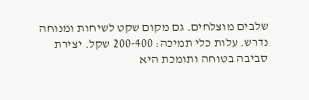שלבים מוצלחים. גם מקום שקט לשיחות ומנוחה נדרש. עלות כלי תמיכה: 200-400 שקל. יצירת סביבה בטוחה ותומכת היא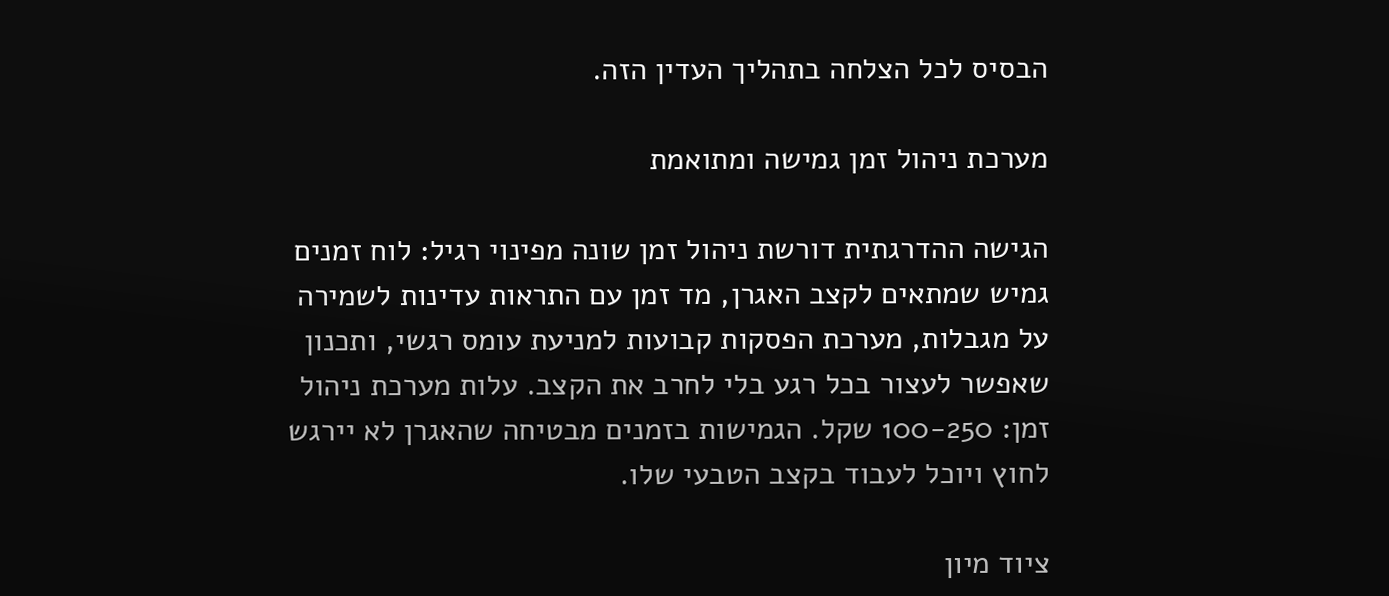הבסיס לכל הצלחה בתהליך העדין הזה.

מערכת ניהול זמן גמישה ומתואמת

הגישה ההדרגתית דורשת ניהול זמן שונה מפינוי רגיל: לוח זמנים גמיש שמתאים לקצב האגרן, מד זמן עם התראות עדינות לשמירה על מגבלות, מערכת הפסקות קבועות למניעת עומס רגשי, ותכנון שאפשר לעצור בכל רגע בלי לחרב את הקצב. עלות מערכת ניהול זמן: 100-250 שקל. הגמישות בזמנים מבטיחה שהאגרן לא יירגש לחוץ ויוכל לעבוד בקצב הטבעי שלו.

ציוד מיון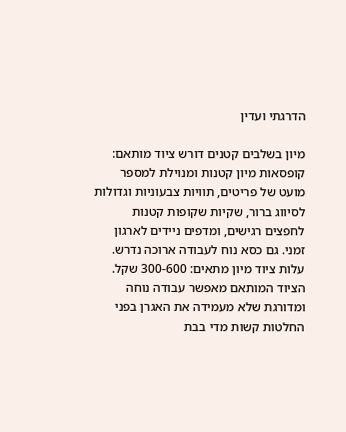הדרגתי ועדין

מיון בשלבים קטנים דורש ציוד מותאם: קופסאות מיון קטנות ומנוילת למספר מועט של פריטים, תוויות צבעוניות וגדולות לסיווג ברור, שקיות שקופות קטנות לחפצים רגישים, ומדפים ניידים לארגון זמני. גם כסא נוח לעבודה ארוכה נדרש. עלות ציוד מיון מתאים: 300-600 שקל. הציוד המותאם מאפשר עבודה נוחה ומדורגת שלא מעמידה את האגרן בפני החלטות קשות מדי בבת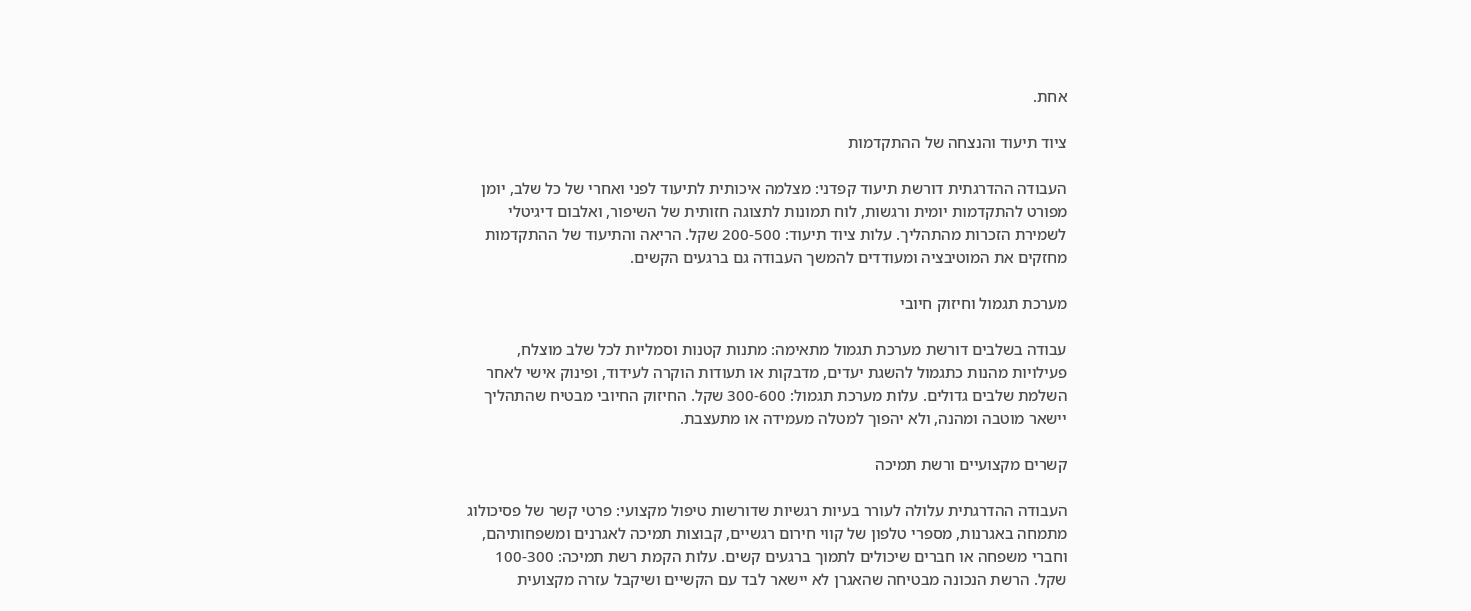אחת.

ציוד תיעוד והנצחה של ההתקדמות

העבודה ההדרגתית דורשת תיעוד קפדני: מצלמה איכותית לתיעוד לפני ואחרי של כל שלב, יומן מפורט להתקדמות יומית ורגשות, לוח תמונות לתצוגה חזותית של השיפור, ואלבום דיגיטלי לשמירת הזכרות מהתהליך. עלות ציוד תיעוד: 200-500 שקל. הריאה והתיעוד של ההתקדמות מחזקים את המוטיבציה ומעודדים להמשך העבודה גם ברגעים הקשים.

מערכת תגמול וחיזוק חיובי

עבודה בשלבים דורשת מערכת תגמול מתאימה: מתנות קטנות וסמליות לכל שלב מוצלח, פעילויות מהנות כתגמול להשגת יעדים, מדבקות או תעודות הוקרה לעידוד, ופינוק אישי לאחר השלמת שלבים גדולים. עלות מערכת תגמול: 300-600 שקל. החיזוק החיובי מבטיח שהתהליך יישאר מוטבה ומהנה, ולא יהפוך למטלה מעמידה או מתעצבת.

קשרים מקצועיים ורשת תמיכה

העבודה ההדרגתית עלולה לעורר בעיות רגשיות שדורשות טיפול מקצועי: פרטי קשר של פסיכולוג מתמחה באגרנות, מספרי טלפון של קווי חירום רגשיים, קבוצות תמיכה לאגרנים ומשפחותיהם, וחברי משפחה או חברים שיכולים לתמוך ברגעים קשים. עלות הקמת רשת תמיכה: 100-300 שקל. הרשת הנכונה מבטיחה שהאגרן לא יישאר לבד עם הקשיים ושיקבל עזרה מקצועית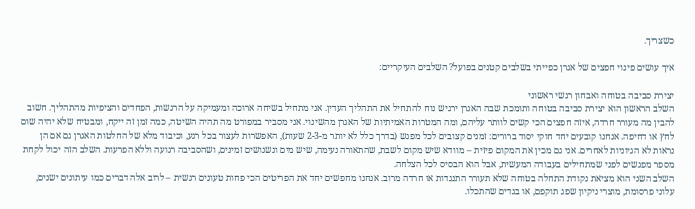כשצריך.

איך עושים פינוי חפצים של אגרן כפייתי בשלבים קטנים בפועל? השלבים העיקריים:

יצירת סביבה בטוחה ואבחון רגשי ראשוני
השלב הראשון הוא יצירת סביבה בטוחה ותומכת שבה האגרן ירגיש נוח להתחיל את התהליך העדין. אני מתחיל בשיחה ארוכה ומעמיקה על הרגשות, הפחדים והציפיות מהתהליך. חשוב להבין מה מעורר חרדה, איזה חפצים הכי קשים לוותר עליהם, ומה המטרות האמיתיות של האגרן מהשינוי. אני מסביר במפורט מה תהיה השיטה, כמה זמן זה ייקח, ומבטיח שלא יהיה שום לחץ או דחיפה. אנחנו קובעים יחד חוקי יסוד ברורים: זמנים קצובים לכל מפגש (בדרך כלל לא יותר מ-2-3 שעות), האפשרות לעצור בכל רגע, וכיבוד מלא של החלטות האגרן גם אם הן נראות לא הגיוניות לאחרים. אני גם מכין את המקום פיזית – מוודא שיש מקום לשבת, שהתאורה נעימה, שיש מים ונשנושים זמינים, ושהסביבה רגועה וללא הפרעות. השלב הזה יכול לקחת מספר מפגשים לפני שמתחילים בעבודה המעשית, אבל הוא הבסיס לכל הצלחה.
השלב השני הוא מציאת נקודת התחלה בטוחה שלא תעורר התנגדות או חרדה מרוב. אנחנו מחפשים יחד את הפריטים הכי פחות טעונים רגשית – לרוב אלה דברים כמו עיתונים ישנים, עלוני פרסומת, מוצרי ניקיון שפג תוקפם, או בגדים שהתכלו.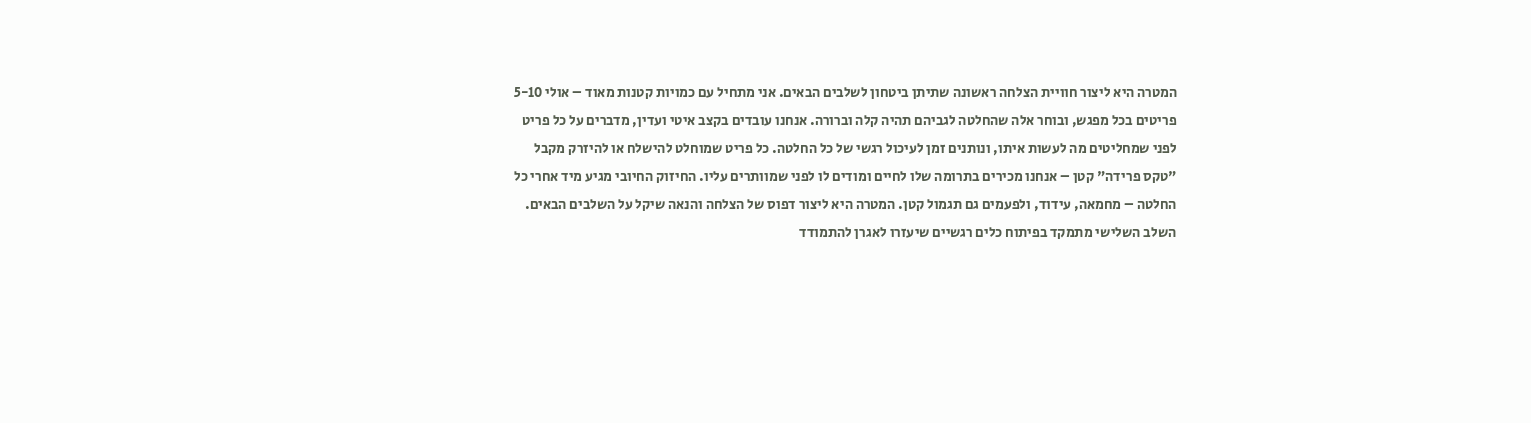המטרה היא ליצור חוויית הצלחה ראשונה שתיתן ביטחון לשלבים הבאים. אני מתחיל עם כמויות קטנות מאוד – אולי 5-10 פריטים בכל מפגש, ובוחר אלה שהחלטה לגביהם תהיה קלה וברורה. אנחנו עובדים בקצב איטי ועדין, מדברים על כל פריט לפני שמחליטים מה לעשות איתו, ונותנים זמן לעיכול רגשי של כל החלטה. כל פריט שמוחלט להישלח או להיזרק מקבל "טקס פרידה" קטן – אנחנו מכירים בתרומה שלו לחיים ומודים לו לפני שמוותרים עליו. החיזוק החיובי מגיע מיד אחרי כל החלטה – מחמאה, עידוד, ולפעמים גם תגמול קטן. המטרה היא ליצור דפוס של הצלחה והנאה שיקל על השלבים הבאים.
השלב השלישי מתמקד בפיתוח כלים רגשיים שיעזרו לאגרן להתמודד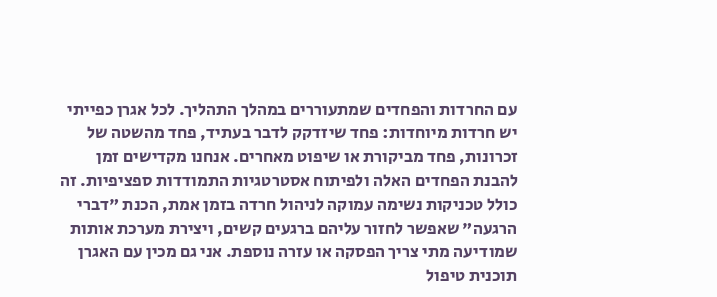עם החרדות והפחדים שמתעוררים במהלך התהליך. לכל אגרן כפייתי יש חרדות מיוחדות: פחד שיזדקק לדבר בעתיד, פחד מהשטה של זכרונות, פחד מביקורת או שיפוט מאחרים. אנחנו מקדישים זמן להבנת הפחדים האלה ולפיתוח אסטרטגיות התמודדות ספציפיות. זה כולל טכניקות נשימה עמוקה לניהול חרדה בזמן אמת, הכנת "דברי הרגעה" שאפשר לחזור עליהם ברגעים קשים, ויצירת מערכת אותות שמודיעה מתי צריך הפסקה או עזרה נוספת. אני גם מכין עם האגרן תוכנית טיפול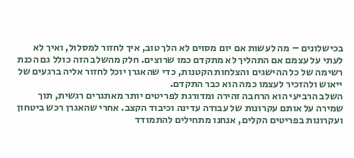בכישלונים – מה לעשות אם יום מסוים לא הלך טוב, איך לחזור למסלול, ואיך לא לעתי על עצמם אם התהליך לא מתקדם כמו שרוצים. חלק מהשלב הזה כולל גם הכנת רשימה של כל ההישגים והצלחות הקטנות, כדי שהאגרן יוכל לחזור אליה ברגעים של ייאוש ולהזכיר לעצמו כמה הוא כבר התקדם.
השלב הרביעי הוא הרחבה זהירה ומדורגת לפריטים יותר מאתגרים רגשית, תוך שמירה על אותם עקרונות של עבודה עדינה וכיבוד הקצב. אחרי שהאגרן רכש ביטחון ועקרונות בפריטים הקלים, אנחנו מתחילים להתמודד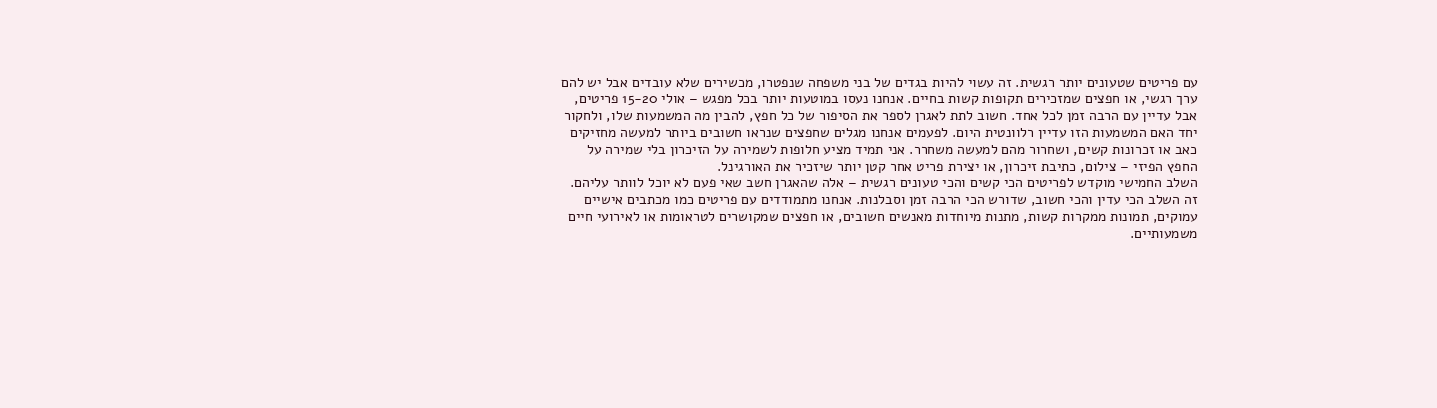עם פריטים שטעונים יותר רגשית. זה עשוי להיות בגדים של בני משפחה שנפטרו, מכשירים שלא עובדים אבל יש להם ערך רגשי, או חפצים שמזכירים תקופות קשות בחיים. אנחנו נעסו במוטעות יותר בכל מפגש – אולי 15-20 פריטים, אבל עדיין עם הרבה זמן לכל אחד. חשוב לתת לאגרן לספר את הסיפור של כל חפץ, להבין מה המשמעות שלו, ולחקור יחד האם המשמעות הזו עדיין רלוונטית היום. לפעמים אנחנו מגלים שחפצים שנראו חשובים ביותר למעשה מחזיקים כאב או זכרונות קשים, ושחרור מהם למעשה משחרר. אני תמיד מציע חלופות לשמירה על הזיכרון בלי שמירה על החפץ הפיזי – צילום, כתיבת זיכרון, או יצירת פריט אחר קטן יותר שיזכיר את האורגינל.
השלב החמישי מוקדש לפריטים הכי קשים והכי טעונים רגשית – אלה שהאגרן חשב שאי פעם לא יוכל לוותר עליהם. זה השלב הכי עדין והכי חשוב, שדורש הכי הרבה זמן וסבלנות. אנחנו מתמודדים עם פריטים כמו מכתבים אישיים עמוקים, תמונות ממקרות קשות, מתנות מיוחדות מאנשים חשובים, או חפצים שמקושרים לטראומות או לאירועי חיים משמעותיים.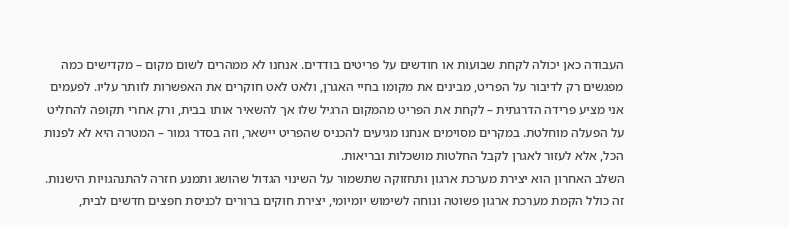העבודה כאן יכולה לקחת שבועות או חודשים על פריטים בודדים. אנחנו לא ממהרים לשום מקום – מקדישים כמה מפגשים רק לדיבור על הפריט, מבינים את מקומו בחיי האגרן, ולאט לאט חוקרים את האפשרות לוותר עליו. לפעמים אני מציע פרידה הדרגתית – לקחת את הפריט מהמקום הרגיל שלו אך להשאיר אותו בבית, ורק אחרי תקופה להחליט על הפעלה מוחלטת. במקרים מסוימים אנחנו מגיעים להכניס שהפריט יישאר, וזה בסדר גמור – המטרה היא לא לפנות הכל, אלא לעזור לאגרן לקבל החלטות מושכלות ובריאות.
השלב האחרון הוא יצירת מערכת ארגון ותחזוקה שתשמור על השינוי הגדול שהושג ותמנע חזרה להתנהגויות הישנות. זה כולל הקמת מערכת ארגון פשוטה ונוחה לשימוש יומיומי, יצירת חוקים ברורים לכניסת חפצים חדשים לבית,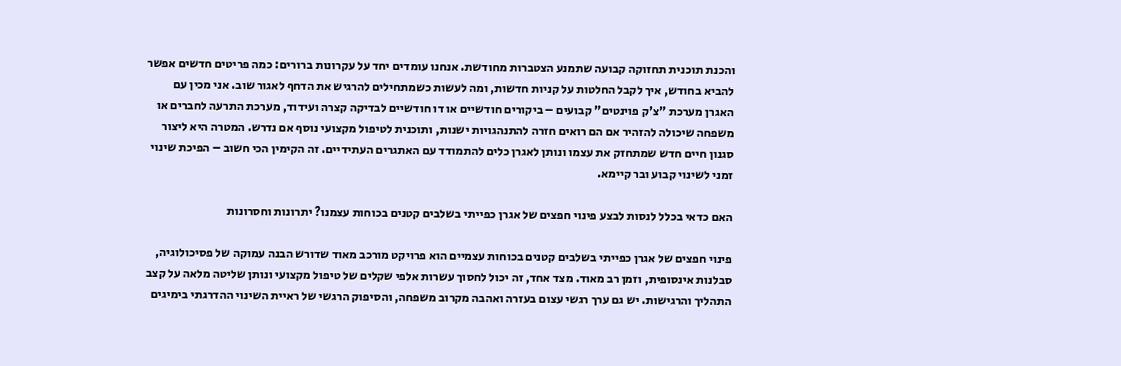והכנת תוכנית תחזוקה קבועה שתמנע הצטברות מחודשת. אנחנו עומדים יחד על עקרונות ברורים: כמה פריטים חדשים אפשר להביא בחודש, איך לקבל החלטות על קניות חדשות, ומה לעשות כשמתחילים להרגיש את הדחף לאגור שוב. אני מכין עם האגרן מערכת "צ'ק פוינטים" קבועים – ביקורים חודשיים או דו חודשיים לבדיקה קצרה ועידוד, מערכת התרעה לחברים או משפחה שיכולה להזהיר אם הם רואים חזרה להתנהגויות ישנות, ותוכנית לטיפול מקצועי נוסף אם נדרש. המטרה היא ליצור סגנון חיים חדש שמתחזק את עצמו ונותן לאגרן כלים להתמודד עם האתגרים העתידיים. זה הקימין הכי חשוב – הפיכת שינוי זמני לשינוי קבוע ובר קיימא.

האם כדאי בכלל לנסות לבצע פינוי חפצים של אגרן כפייתי בשלבים קטנים בכוחות עצמנו? יתרונות וחסרונות

פינוי חפצים של אגרן כפייתי בשלבים קטנים בכוחות עצמיים הוא פרויקט מורכב מאוד שדורש הבנה עמוקה של פסיכולוגיה, סבלנות אינסופית, וזמן רב מאוד. מצד אחד, זה יכול לחסוך עשרות אלפי שקלים של טיפול מקצועי ונותן שליטה מלאה על קצב התהליך והרגישות. יש גם ערך רגשי עצום בעזרה ואהבה מקרוב משפחה, והסיפוק הרגשי של ראיית השינוי ההדרגתי בימיגים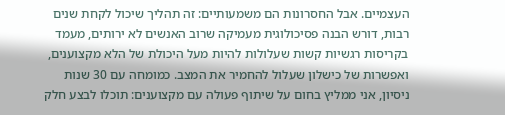העצמיים. אבל החסרונות הם משמעותיים: זה תהליך שיכול לקחת שנים רבות, דורש הבנה פסיכולוגית מעמיקה שרוב האנשים לא ירותים, מעמד בקריסות רגשיות קשות שעלולות להיות מעל היכולת של הלא מקצוענים, ואפשרות של כישלון שעלול להחמיר את המצב. כמומחה עם 30 שנות ניסיון, אני ממליץ בחום על שיתוף פעולה עם מקצוענים: תוכלו לבצע חלק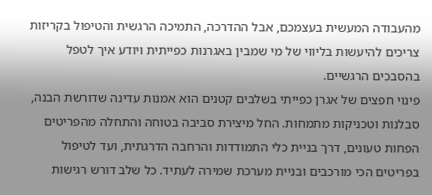מהעבודה המעשית בעצמכם, אבל ההדרכה, התמיכה הרגשית והטיפול בקריזות צריכים להיעשות בליווי של מי שמבין באגרנות כפייתית ויודע איך לטפל בהסבכים הרגשיים.
פינוי חפצים של אגרן כפייתי בשלבים קטנים הוא אמנות עדינה שדורשת הבנה, סבלנות וטכניקות מתמחות. החל מיצירת סביבה בטוחה והתחלה מהפריטים הפחות טעונים, דרך בניית כלי התמודדות והרחבה הדרגתית, ועד לטיפול בפריטים הכי מורכבים ובניית מערכת שמירה לעתיד. כל שלב דורש רגישות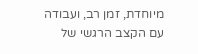מיוחדת, זמן רב, ועבודה עם הקצב הרגשי של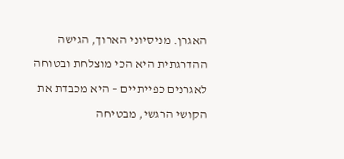האגרן. מניסיוני הארוך, הגישה ההדרגתית היא הכי מוצלחת ובטוחה לאגרנים כפייתיים – היא מכבדת את הקושי הרגשי, מבטיחה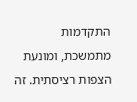התקדמות מתמשכת, ומונעת הצפות רציסתית. זה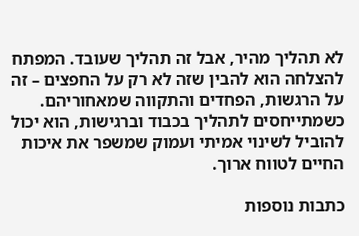לא תהליך מהיר, אבל זה תהליך שעובד. המפתח להצלחה הוא להבין שזה לא רק על החפצים – זה על הרגשות, הפחדים והתקווה שמאחוריהם. כשמתייחסים לתהליך בכבוד וברגישות, הוא יכול להוביל לשינוי אמיתי ועמוק שמשפר את איכות החיים לטווח ארוך.

כתבות נוספות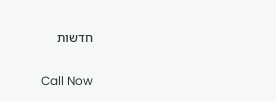חדשות

Call Now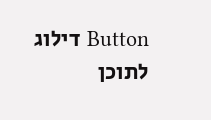Button דילוג לתוכן